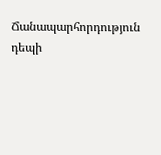Ճանապարհորդություն դեպի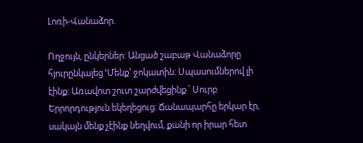Լոռի-Վանաձոր.

Ողջույն, ընկերներ: Անցած շաբաթ Վանաձորը հյուրընկալեց ՙՄենք՚ ջոկատին: Սպասումներով լի էինք: Առավոտ շուտ շարժվեցինք ՝ Սուրբ Երրորդություն եկեղեցուց: Ճանապարհը երկար էր, սակայն մենք չէինք նեղվում, քանի որ իրար հետ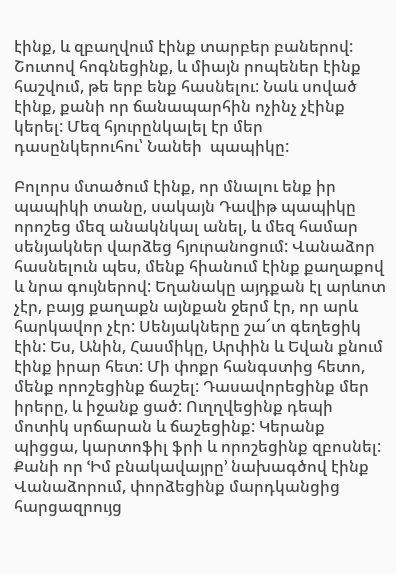էինք, և զբաղվում էինք տարբեր բաներով: Շուտով հոգնեցինք, և միայն րոպեներ էինք հաշվում, թե երբ ենք հասնելու: Նաև սոված էինք, քանի որ ճանապարհին ոչինչ չէինք կերել: Մեզ հյուրընկալել էր մեր դասընկերուհու՝ Նանեի  պապիկը:

Բոլորս մտածում էինք, որ մնալու ենք իր պապիկի տանը, սակայն Դավիթ պապիկը որոշեց մեզ անակնկալ անել, և մեզ համար սենյակներ վարձեց հյուրանոցում: Վանաձոր հասնելուն պես, մենք հիանում էինք քաղաքով և նրա գույներով: Եղանակը այդքան էլ արևոտ չէր, բայց քաղաքն այնքան ջերմ էր, որ արև հարկավոր չէր: Սենյակները շա՜տ գեղեցիկ էին: Ես, Անին, Հասմիկը, Արփին և Եվան քնում էինք իրար հետ: Մի փոքր հանգստից հետո, մենք որոշեցինք ճաշել: Դասավորեցինք մեր իրերը, և իջանք ցած: Ուղղվեցինք դեպի մոտիկ սրճարան և ճաշեցինք: Կերանք պիցցա, կարտոֆիլ ֆրի և որոշեցինք զբոսնել: Քանի որ ՙԻմ բնակավայրը՚ նախագծով էինք Վանաձորում, փորձեցինք մարդկանցից հարցազրույց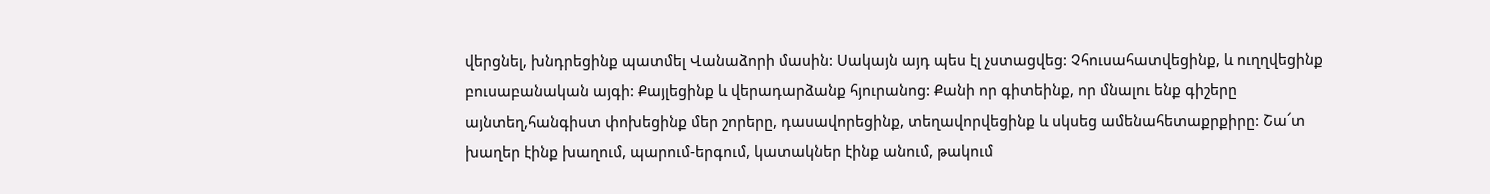վերցնել, խնդրեցինք պատմել Վանաձորի մասին: Սակայն այդ պես էլ չստացվեց: Չհուսահատվեցինք, և ուղղվեցինք բուսաբանական այգի: Քայլեցինք և վերադարձանք հյուրանոց: Քանի որ գիտեինք, որ մնալու ենք գիշերը այնտեղ,հանգիստ փոխեցինք մեր շորերը, դասավորեցինք, տեղավորվեցինք և սկսեց ամենահետաքրքիրը: Շա՜տ խաղեր էինք խաղում, պարում-երգում, կատակներ էինք անում, թակում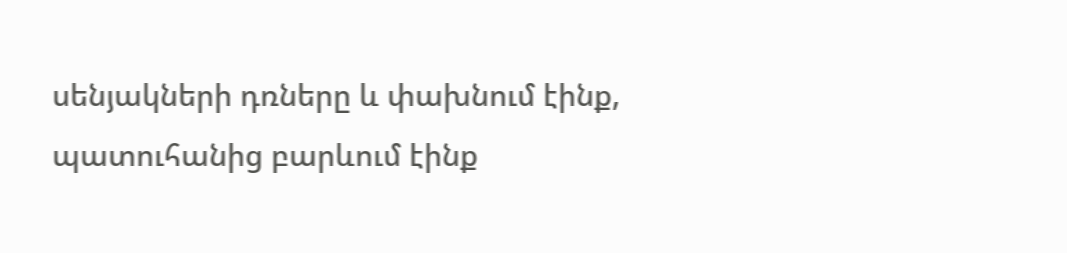սենյակների դռները և փախնում էինք, պատուհանից բարևում էինք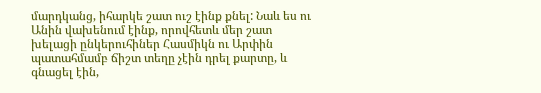մարդկանց, իհարկե շատ ուշ էինք քնել: Նաև ես ու Անին վախենում էինք, որովհետև մեր շատ խելացի ընկերուհիներ Հասմիկն ու Արփին պատահմամբ ճիշտ տեղը չէին դրել քարտը, և գնացել էին,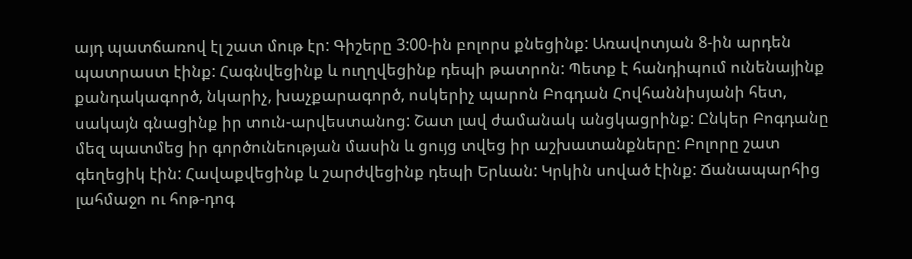այդ պատճառով էլ շատ մութ էր: Գիշերը 3:00-ին բոլորս քնեցինք: Առավոտյան 8-ին արդեն պատրաստ էինք: Հագնվեցինք և ուղղվեցինք դեպի թատրոն: Պետք է հանդիպում ունենայինք քանդակագործ, նկարիչ, խաչքարագործ, ոսկերիչ պարոն Բոգդան Հովհաննիսյանի հետ, սակայն գնացինք իր տուն-արվեստանոց: Շատ լավ ժամանակ անցկացրինք: Ընկեր Բոգդանը մեզ պատմեց իր գործունեության մասին և ցույց տվեց իր աշխատանքները: Բոլորը շատ  գեղեցիկ էին: Հավաքվեցինք և շարժվեցինք դեպի Երևան: Կրկին սոված էինք: Ճանապարհից լահմաջո ու հոթ-դոգ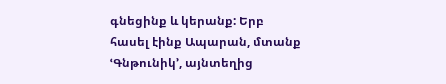գնեցինք և կերանք: Երբ հասել էինք Ապարան, մտանք ՙԳնթունիկ՚, այնտեղից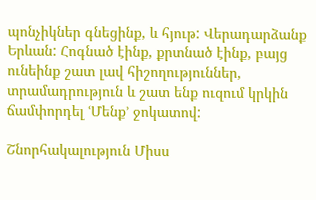պոնչիկներ գնեցինք, և հյութ: Վերադարձանք Երևան: Հոգնած էինք, քրտնած էինք, բայց ունեինք շատ լավ հիշողություններ, տրամադրություն և շատ ենք ուզում կրկին ճամփորդել ՙՄենք՚ ջոկատով:

Շնորհակալություն Միսս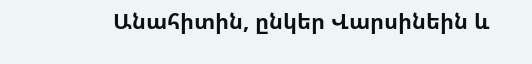Անահիտին, ընկեր Վարսինեին և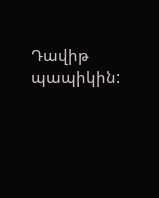Դավիթ պապիկին: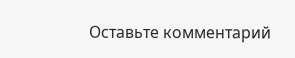Оставьте комментарий